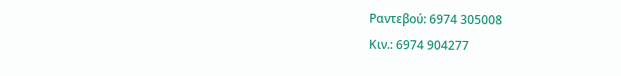Ραντεβού: 6974 305008
Κιν.: 6974 904277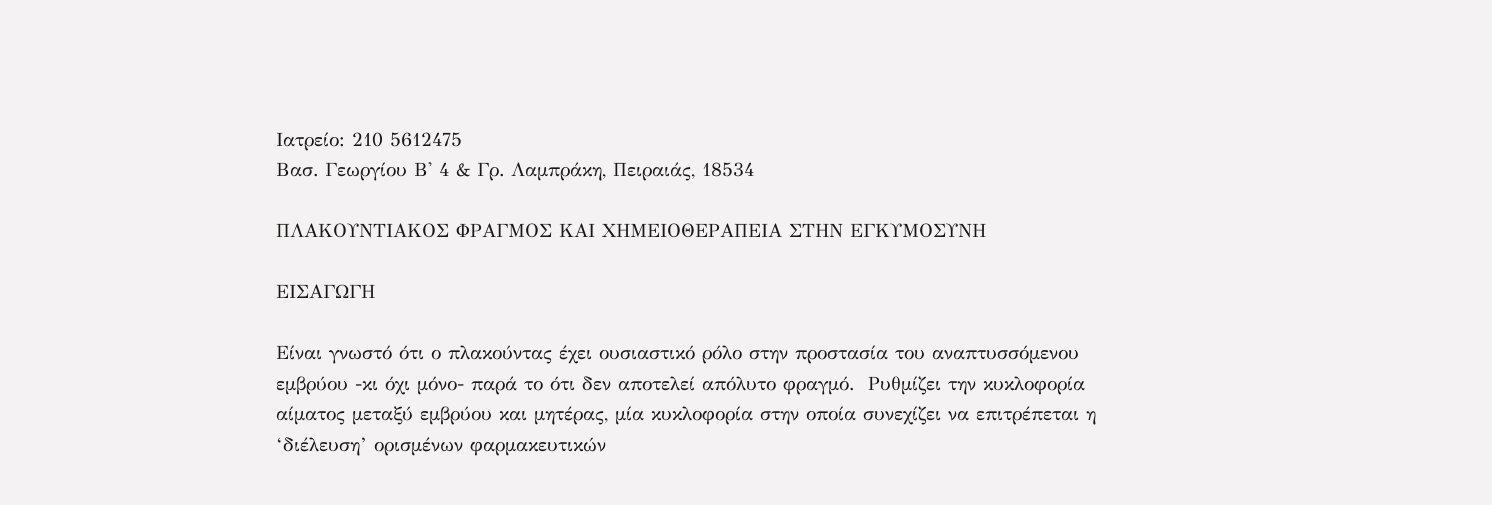Ιατρείο: 210 5612475
Βασ. Γεωργίου Β' 4 & Γρ. Λαμπράκη, Πειραιάς, 18534

ΠΛΑΚΟΥΝΤΙΑΚΟΣ ΦΡΑΓΜΟΣ ΚΑΙ ΧΗΜΕΙΟΘΕΡΑΠΕΙΑ ΣΤΗΝ ΕΓΚΥΜΟΣΥΝΗ

ΕΙΣΑΓΩΓΗ

Είναι γνωστό ότι ο πλακούντας έχει ουσιαστικό ρόλο στην προστασία του αναπτυσσόμενου εμβρύου -κι όχι μόνο- παρά το ότι δεν αποτελεί απόλυτο φραγμό.  Ρυθμίζει την κυκλοφορία αίματος μεταξύ εμβρύου και μητέρας, μία κυκλοφορία στην οποία συνεχίζει να επιτρέπεται η ‘διέλευση’ ορισμένων φαρμακευτικών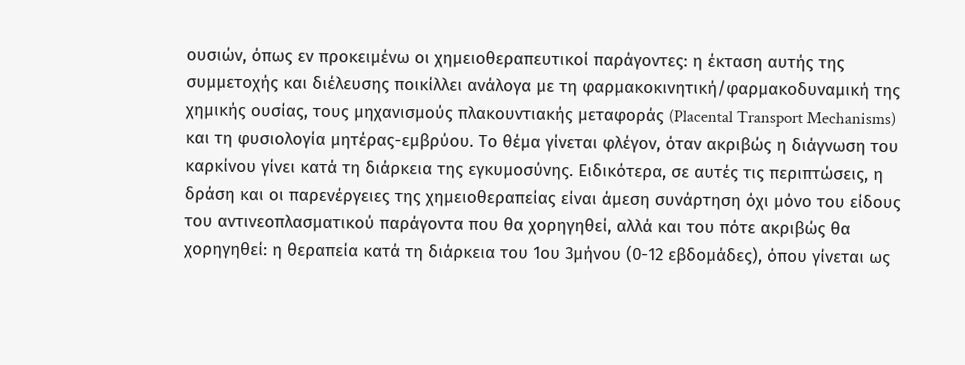ουσιών, όπως εν προκειμένω οι χημειοθεραπευτικοί παράγοντες: η έκταση αυτής της συμμετοχής και διέλευσης ποικίλλει ανάλογα με τη φαρμακοκινητική/φαρμακοδυναμική της χημικής ουσίας, τους μηχανισμούς πλακουντιακής μεταφοράς (Placental Transport Mechanisms) και τη φυσιολογία μητέρας-εμβρύου. Το θέμα γίνεται φλέγον, όταν ακριβώς η διάγνωση του καρκίνου γίνει κατά τη διάρκεια της εγκυμοσύνης. Ειδικότερα, σε αυτές τις περιπτώσεις, η δράση και οι παρενέργειες της χημειοθεραπείας είναι άμεση συνάρτηση όχι μόνο του είδους του αντινεοπλασματικού παράγοντα που θα χορηγηθεί, αλλά και του πότε ακριβώς θα χορηγηθεί: η θεραπεία κατά τη διάρκεια του 1ου 3μήνου (0-12 εβδομάδες), όπου γίνεται ως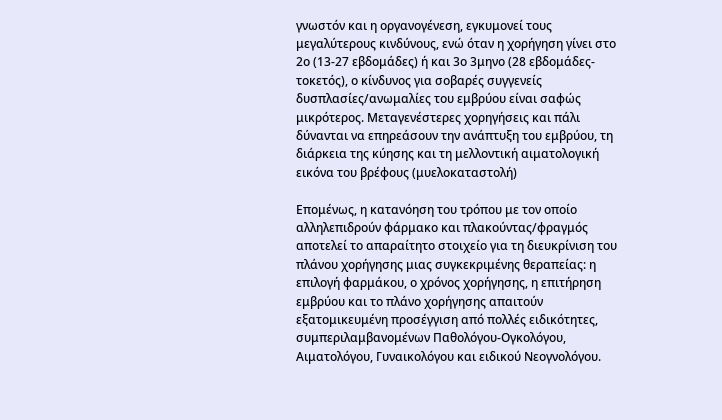γνωστόν και η οργανογένεση, εγκυμονεί τους μεγαλύτερους κινδύνους, ενώ όταν η χορήγηση γίνει στο 2ο (13-27 εβδομάδες) ή και 3ο 3μηνο (28 εβδομάδες-τοκετός), ο κίνδυνος για σοβαρές συγγενείς δυσπλασίες/ανωμαλίες του εμβρύου είναι σαφώς μικρότερος. Μεταγενέστερες χορηγήσεις και πάλι δύνανται να επηρεάσουν την ανάπτυξη του εμβρύου, τη διάρκεια της κύησης και τη μελλοντική αιματολογική εικόνα του βρέφους (μυελοκαταστολή)

Επομένως, η κατανόηση του τρόπου με τον οποίο αλληλεπιδρούν φάρμακο και πλακούντας/φραγμός αποτελεί το απαραίτητο στοιχείο για τη διευκρίνιση του πλάνου χορήγησης μιας συγκεκριμένης θεραπείας: η επιλογή φαρμάκου, ο χρόνος χορήγησης, η επιτήρηση εμβρύου και το πλάνο χορήγησης απαιτούν εξατομικευμένη προσέγγιση από πολλές ειδικότητες, συμπεριλαμβανομένων Παθολόγου-Ογκολόγου, Αιματολόγου, Γυναικολόγου και ειδικού Νεογνολόγου.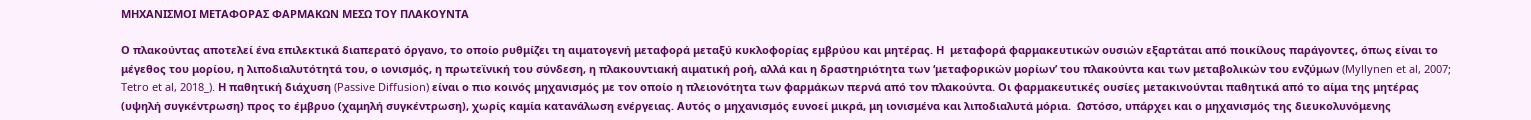ΜΗΧΑΝΙΣΜΟΙ ΜΕΤΑΦΟΡΑΣ ΦΑΡΜΑΚΩΝ ΜΕΣΩ ΤΟΥ ΠΛΑΚΟΥΝΤΑ

Ο πλακούντας αποτελεί ένα επιλεκτικά διαπερατό όργανο, το οποίο ρυθμίζει τη αιματογενή μεταφορά μεταξύ κυκλοφορίας εμβρύου και μητέρας. Η  μεταφορά φαρμακευτικών ουσιών εξαρτάται από ποικίλους παράγοντες, όπως είναι το μέγεθος του μορίου, η λιποδιαλυτότητά του, ο ιονισμός, η πρωτεϊνική του σύνδεση, η πλακουντιακή αιματική ροή, αλλά και η δραστηριότητα των ‘μεταφορικών μορίων’ του πλακούντα και των μεταβολικών του ενζύμων (Myllynen et al, 2007; Tetro et al, 2018_). Η παθητική διάχυση (Passive Diffusion) είναι ο πιο κοινός μηχανισμός με τον οποίο η πλειονότητα των φαρμάκων περνά από τον πλακούντα. Οι φαρμακευτικές ουσίες μετακινούνται παθητικά από το αίμα της μητέρας (υψηλή συγκέντρωση) προς το έμβρυο (χαμηλή συγκέντρωση), χωρίς καμία κατανάλωση ενέργειας. Αυτός ο μηχανισμός ευνοεί μικρά, μη ιονισμένα και λιποδιαλυτά μόρια.  Ωστόσο, υπάρχει και ο μηχανισμός της διευκολυνόμενης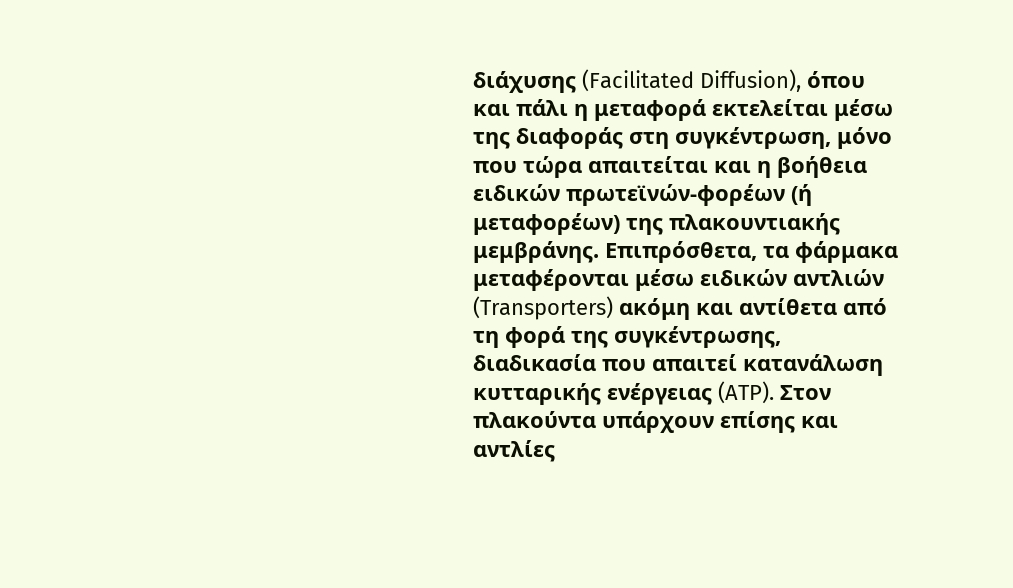διάχυσης (Facilitated Diffusion), όπου και πάλι η μεταφορά εκτελείται μέσω της διαφοράς στη συγκέντρωση, μόνο που τώρα απαιτείται και η βοήθεια ειδικών πρωτεϊνών-φορέων (ή μεταφορέων) της πλακουντιακής μεμβράνης. Επιπρόσθετα, τα φάρμακα μεταφέρονται μέσω ειδικών αντλιών (Transporters) ακόμη και αντίθετα από τη φορά της συγκέντρωσης, διαδικασία που απαιτεί κατανάλωση κυτταρικής ενέργειας (ATP). Στον πλακούντα υπάρχουν επίσης και αντλίες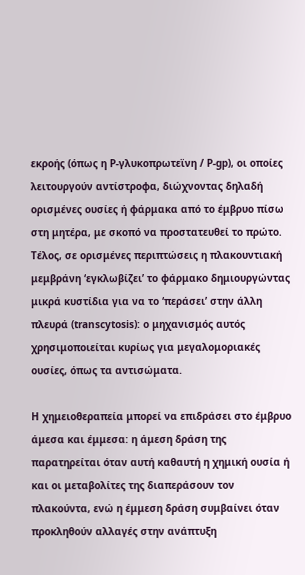εκροής (όπως η P-γλυκοπρωτεϊνη / P-gp), οι οποίες λειτουργούν αντίστροφα, διώχνοντας δηλαδή ορισμένες ουσίες ή φάρμακα από το έμβρυο πίσω στη μητέρα, με σκοπό να προστατευθεί το πρώτο. Τέλος, σε ορισμένες περιπτώσεις η πλακουντιακή μεμβράνη ‘εγκλωβίζει’ το φάρμακο δημιουργώντας μικρά κυστίδια για να το ‘περάσει’ στην άλλη πλευρά (transcytosis): ο μηχανισμός αυτός χρησιμοποιείται κυρίως για μεγαλομοριακές ουσίες, όπως τα αντισώματα.

Η χημειοθεραπεία μπορεί να επιδράσει στο έμβρυο άμεσα και έμμεσα: η άμεση δράση της παρατηρείται όταν αυτή καθαυτή η χημική ουσία ή και οι μεταβολίτες της διαπεράσουν τον πλακούντα, ενώ η έμμεση δράση συμβαίνει όταν προκληθούν αλλαγές στην ανάπτυξη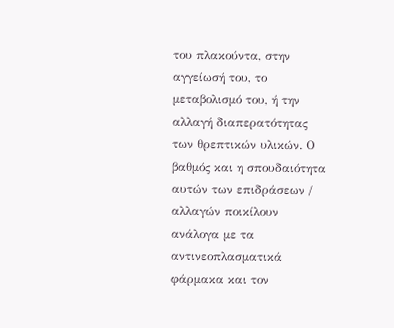του πλακούντα, στην αγγείωσή του, το μεταβολισμό του, ή την αλλαγή διαπερατότητας των θρεπτικών υλικών. Ο βαθμός και η σπουδαιότητα αυτών των επιδράσεων / αλλαγών ποικίλουν ανάλογα με τα αντινεοπλασματικά φάρμακα και τον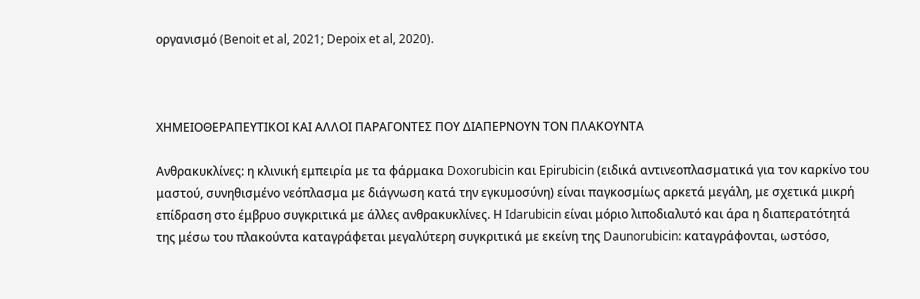οργανισμό (Benoit et al, 2021; Depoix et al, 2020).



ΧΗΜΕΙΟΘΕΡΑΠΕΥΤΙΚΟΙ ΚΑΙ ΑΛΛΟΙ ΠΑΡΑΓΟΝΤΕΣ ΠΟΥ ΔΙΑΠΕΡΝΟΥΝ ΤΟΝ ΠΛΑΚΟΥΝΤΑ

Ανθρακυκλίνες: η κλινική εμπειρία με τα φάρμακα Doxorubicin και Epirubicin (ειδικά αντινεοπλασματικά για τον καρκίνο του μαστού, συνηθισμένο νεόπλασμα με διάγνωση κατά την εγκυμοσύνη) είναι παγκοσμίως αρκετά μεγάλη, με σχετικά μικρή επίδραση στο έμβρυο συγκριτικά με άλλες ανθρακυκλίνες. Η Idarubicin είναι μόριο λιποδιαλυτό και άρα η διαπερατότητά της μέσω του πλακούντα καταγράφεται μεγαλύτερη συγκριτικά με εκείνη της Daunorubicin: καταγράφονται, ωστόσο,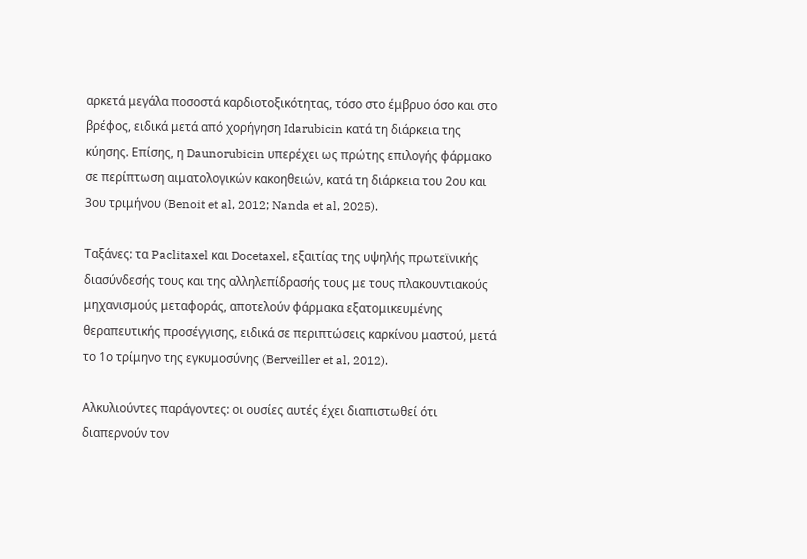αρκετά μεγάλα ποσοστά καρδιοτοξικότητας, τόσο στο έμβρυο όσο και στο βρέφος, ειδικά μετά από χορήγηση Idarubicin κατά τη διάρκεια της κύησης. Επίσης, η Daunorubicin υπερέχει ως πρώτης επιλογής φάρμακο σε περίπτωση αιματολογικών κακοηθειών, κατά τη διάρκεια του 2ου και 3ου τριμήνου (Benoit et al, 2012; Nanda et al, 2025).

Ταξάνες: τα Paclitaxel και Docetaxel, εξαιτίας της υψηλής πρωτεϊνικής διασύνδεσής τους και της αλληλεπίδρασής τους με τους πλακουντιακούς μηχανισμούς μεταφοράς, αποτελούν φάρμακα εξατομικευμένης θεραπευτικής προσέγγισης, ειδικά σε περιπτώσεις καρκίνου μαστού, μετά το 1ο τρίμηνο της εγκυμοσύνης (Berveiller et al, 2012).

Αλκυλιούντες παράγοντες: οι ουσίες αυτές έχει διαπιστωθεί ότι διαπερνούν τον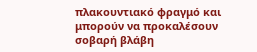πλακουντιακό φραγμό και μπορούν να προκαλέσουν σοβαρή βλάβη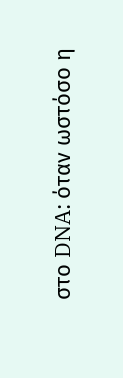στο DNA: όταν ωστόσο η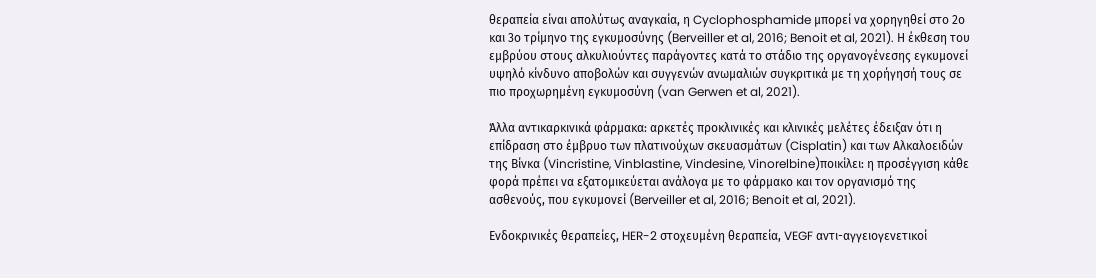θεραπεία είναι απολύτως αναγκαία, η Cyclophosphamide μπορεί να χορηγηθεί στο 2ο και 3ο τρίμηνο της εγκυμοσύνης (Berveiller et al, 2016; Benoit et al, 2021). Η έκθεση του εμβρύου στους αλκυλιούντες παράγοντες κατά το στάδιο της οργανογένεσης εγκυμονεί υψηλό κίνδυνο αποβολών και συγγενών ανωμαλιών συγκριτικά με τη χορήγησή τους σε πιο προχωρημένη εγκυμοσύνη (van Gerwen et al, 2021).

Άλλα αντικαρκινικά φάρμακα: αρκετές προκλινικές και κλινικές μελέτες έδειξαν ότι η επίδραση στο έμβρυο των πλατινούχων σκευασμάτων (Cisplatin) και των Αλκαλοειδών της Βίνκα (Vincristine, Vinblastine, Vindesine, Vinorelbine)ποικίλει: η προσέγγιση κάθε φορά πρέπει να εξατομικεύεται ανάλογα με το φάρμακο και τον οργανισμό της ασθενούς, που εγκυμονεί (Berveiller et al, 2016; Benoit et al, 2021).

Ενδοκρινικές θεραπείες, HER-2 στοχευμένη θεραπεία, VEGF αντι-αγγειογενετικοί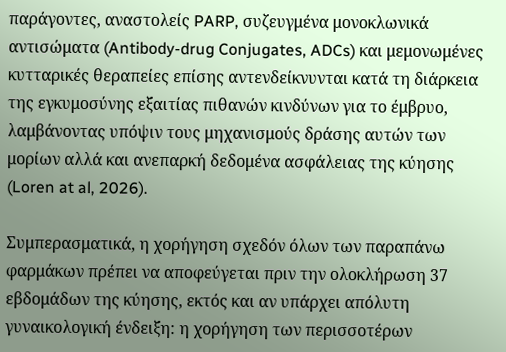παράγοντες, αναστολείς PARP, συζευγμένα μονοκλωνικά αντισώματα (Antibody-drug Conjugates, ADCs) και μεμονωμένες κυτταρικές θεραπείες επίσης αντενδείκνυνται κατά τη διάρκεια της εγκυμοσύνης εξαιτίας πιθανών κινδύνων για το έμβρυο, λαμβάνοντας υπόψιν τους μηχανισμούς δράσης αυτών των μορίων αλλά και ανεπαρκή δεδομένα ασφάλειας της κύησης (Loren at al, 2026).

Συμπερασματικά, η χορήγηση σχεδόν όλων των παραπάνω φαρμάκων πρέπει να αποφεύγεται πριν την ολοκλήρωση 37 εβδομάδων της κύησης, εκτός και αν υπάρχει απόλυτη γυναικολογική ένδειξη: η χορήγηση των περισσοτέρων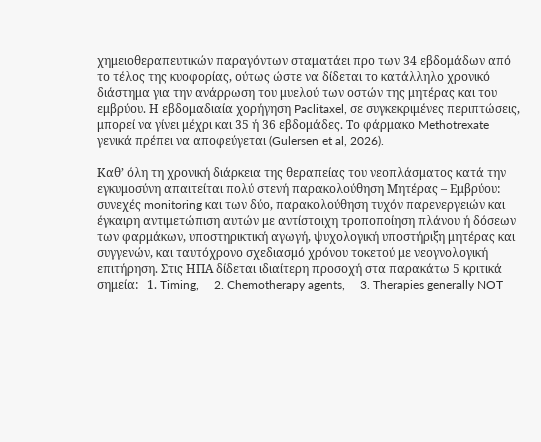χημειοθεραπευτικών παραγόντων σταματάει προ των 34 εβδομάδων από το τέλος της κυοφορίας, ούτως ώστε να δίδεται το κατάλληλο χρονικό διάστημα για την ανάρρωση του μυελού των οστών της μητέρας και του εμβρύου. Η εβδομαδιαία χορήγηση Paclitaxel, σε συγκεκριμένες περιπτώσεις, μπορεί να γίνει μέχρι και 35 ή 36 εβδομάδες. Το φάρμακο Methotrexate γενικά πρέπει να αποφεύγεται (Gulersen et al, 2026).

Καθ’ όλη τη χρονική διάρκεια της θεραπείας του νεοπλάσματος κατά την εγκυμοσύνη απαιτείται πολύ στενή παρακολούθηση Μητέρας – Εμβρύου: συνεχές monitoring και των δύο, παρακολούθηση τυχόν παρενεργειών και έγκαιρη αντιμετώπιση αυτών με αντίστοιχη τροποποίηση πλάνου ή δόσεων των φαρμάκων, υποστηρικτική αγωγή, ψυχολογική υποστήριξη μητέρας και συγγενών, και ταυτόχρονο σχεδιασμό χρόνου τοκετού με νεογνολογική επιτήρηση. Στις ΗΠΑ δίδεται ιδιαίτερη προσοχή στα παρακάτω 5 κριτικά σημεία:   1. Timing,     2. Chemotherapy agents,     3. Therapies generally NOT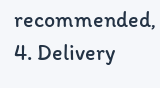recommended,      4. Delivery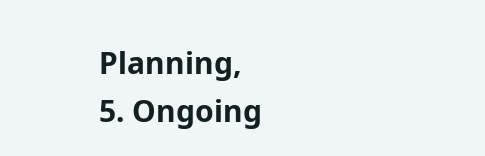Planning,     5. Ongoing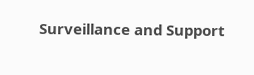Surveillance and Support